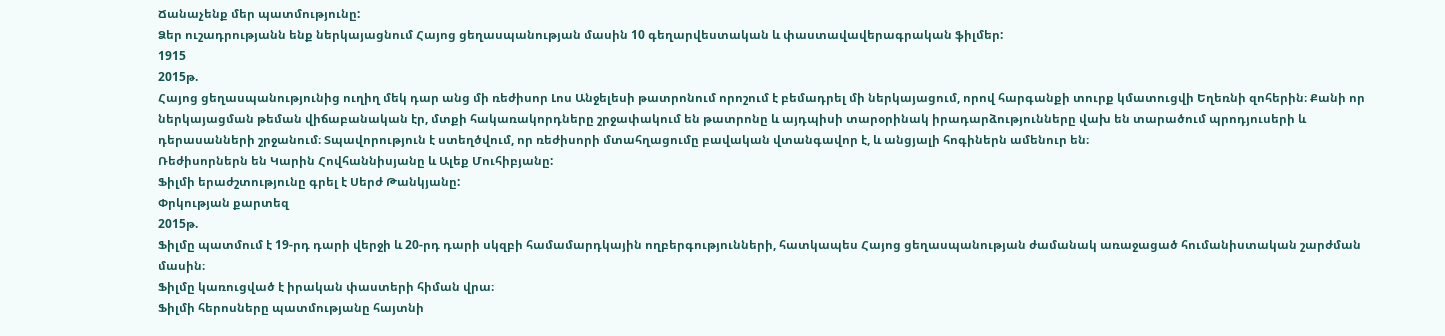Ճանաչենք մեր պատմությունը:
Ձեր ուշադրությանն ենք ներկայացնում Հայոց ցեղասպանության մասին 10 գեղարվեստական և փաստավավերագրական ֆիլմեր:
1915
2015թ.
Հայոց ցեղասպանությունից ուղիղ մեկ դար անց մի ռեժիսոր Լոս Անջելեսի թատրոնում որոշում է բեմադրել մի ներկայացում, որով հարգանքի տուրք կմատուցվի Եղեռնի զոհերին։ Քանի որ ներկայացման թեման վիճաբանական էր, մտքի հակառակորդները շրջափակում են թատրոնը և այդպիսի տարօրինակ իրադարձությունները վախ են տարածում պրոդյուսերի և դերասանների շրջանում։ Տպավորություն է ստեղծվում, որ ռեժիսորի մտահղացումը բավական վտանգավոր է, և անցյալի հոգիներն ամենուր են։
Ռեժիսորներն են Կարին Հովհաննիսյանը և Ալեք Մուհիբյանը:
Ֆիլմի երաժշտությունը գրել է Սերժ Թանկյանը:
Փրկության քարտեզ
2015թ.
Ֆիլմը պատմում է 19-րդ դարի վերջի և 20-րդ դարի սկզբի համամարդկային ողբերգությունների, հատկապես Հայոց ցեղասպանության ժամանակ առաջացած հումանիստական շարժման մասին։
Ֆիլմը կառուցված է իրական փաստերի հիման վրա։
Ֆիլմի հերոսները պատմությանը հայտնի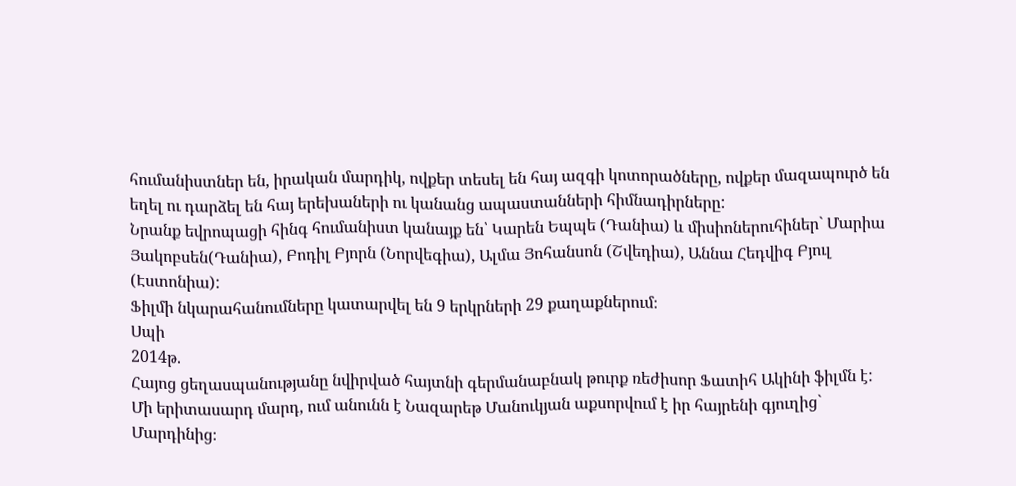հումանիստներ են, իրական մարդիկ, ովքեր տեսել են հայ ազգի կոտորածները, ովքեր մազապուրծ են եղել ու դարձել են հայ երեխաների ու կանանց ապաստանների հիմնադիրները:
Նրանք եվրոպացի հինգ հումանիստ կանայք են՝ Կարեն Եպպե (Դանիա) և միսիոներուհիներ` Մարիա Յակոբսեն(Դանիա), Բոդիլ Բյորն (Նորվեգիա), Ալմա Յոհանսոն (Շվեդիա), Աննա Հեդվիգ Բյուլ (Էստոնիա):
Ֆիլմի նկարահանումները կատարվել են 9 երկրների 29 քաղաքներում։
Սպի
2014թ.
Հայոց ցեղասպանությանը նվիրված հայտնի գերմանաբնակ թուրք ռեժիսոր Ֆատիհ Ակինի ֆիլմն է:
Մի երիտասարդ մարդ, ում անունն է Նազարեթ Մանուկյան աքսորվում է իր հայրենի գյուղից` Մարդինից։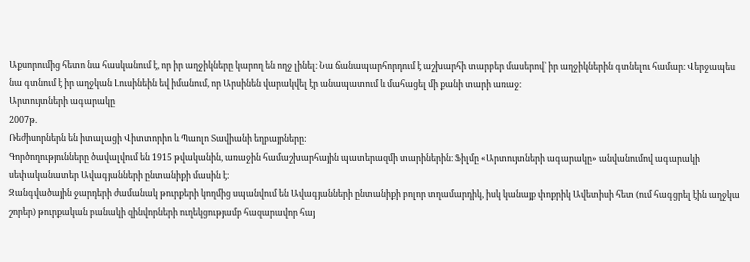Աքսորումից հետո նա հասկանում է, որ իր աղջիկները կարող են ողջ լինել։ Նա ճանապարհորդում է աշխարհի տարբեր մասերով` իր աղջիկներին գտնելու համար։ Վերջապես նա գտնում է իր աղջկան Լուսինեին եվ իմանում, որ Արսինեն վարակվել էր անապատում և մահացել մի քանի տարի առաջ։
Արտույտների ագարակը
2007թ.
Ռեժիսորներն են իտալացի Վիտտորիո և Պաոլո Տավիանի եղբայրները:
Գործողությունները ծավալվում են 1915 թվականին, առաջին համաշխարհային պատերազմի տարիներին։ Ֆիլմը «Արտույտների ագարակը» անվանումով ագարակի սեփականատեր Ավագյանների ընտանիքի մասին է։
Զանգվածային ջարդերի ժամանակ թուրքերի կողմից սպանվում են Ավագյանների ընտանիքի բոլոր տղամարդիկ, իսկ կանայք փոքրիկ Ավետիսի հետ (ում հագցրել էին աղջկա շորեր) թուրքական բանակի զինվորների ուղեկցությամբ հազարավոր հայ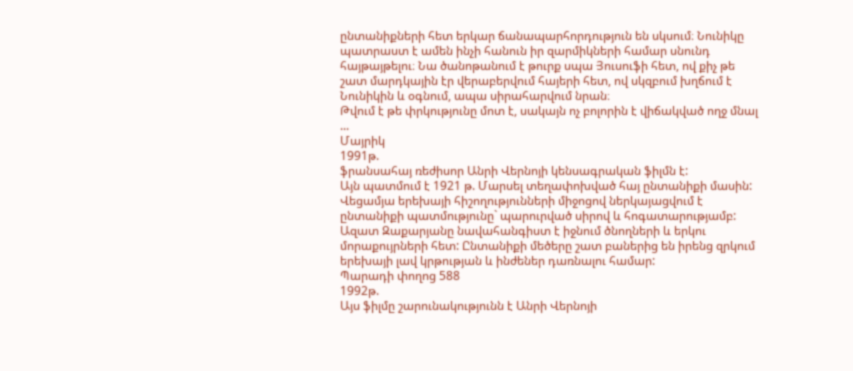ընտանիքների հետ երկար ճանապարհորդություն են սկսում։ Նունիկը պատրաստ է ամեն ինչի հանուն իր զարմիկների համար սնունդ հայթայթելու։ Նա ծանոթանում է թուրք սպա Յուսուֆի հետ, ով քիչ թե շատ մարդկային էր վերաբերվում հայերի հետ, ով սկզբում խղճում է Նունիկին և օգնում, ապա սիրահարվում նրան։
Թվում է թե փրկությունը մոտ է, սակայն ոչ բոլորին է վիճակված ողջ մնալ ...
Մայրիկ
1991թ.
ֆրանսահայ ռեժիսոր Անրի Վերնոյի կենսագրական ֆիլմն է:
Այն պատմում է 1921 թ. Մարսել տեղափոխված հայ ընտանիքի մասին: Վեցամյա երեխայի հիշողությունների միջոցով ներկայացվում է ընտանիքի պատմությունը` պարուրված սիրով և հոգատարությամբ: Ազատ Զաքարյանը նավահանգիստ է իջնում ծնողների և երկու մորաքույրների հետ: Ընտանիքի մեծերը շատ բաներից են իրենց զրկում երեխայի լավ կրթության և ինժեներ դառնալու համար:
Պարադի փողոց 588
1992թ.
Այս ֆիլմը շարունակությունն է Անրի Վերնոյի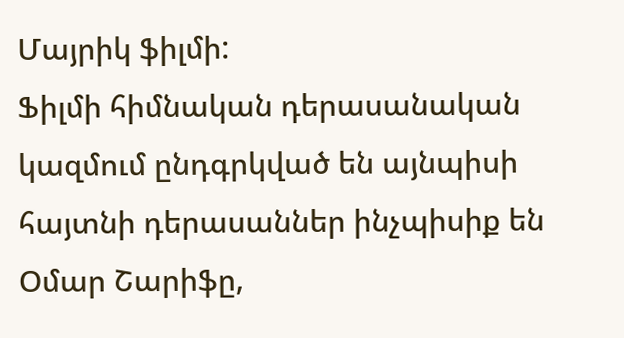Մայրիկ ֆիլմի:
Ֆիլմի հիմնական դերասանական կազմում ընդգրկված են այնպիսի հայտնի դերասաններ ինչպիսիք են Օմար Շարիֆը,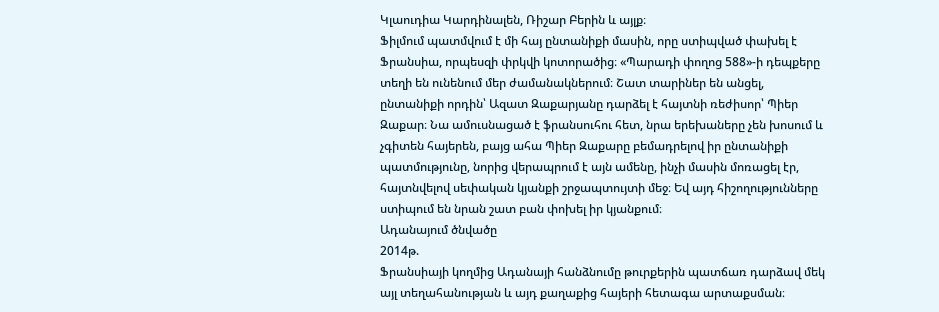Կլաուդիա Կարդինալեն, Ռիշար Բերին և այլք։
Ֆիլմում պատմվում է մի հայ ընտանիքի մասին, որը ստիպված փախել է Ֆրանսիա, որպեսզի փրկվի կոտորածից։ «Պարադի փողոց 588»-ի դեպքերը տեղի են ունենում մեր ժամանակներում։ Շատ տարիներ են անցել, ընտանիքի որդին՝ Ազատ Զաքարյանը դարձել է հայտնի ռեժիսոր՝ Պիեր Զաքար։ Նա ամուսնացած է ֆրանսուհու հետ, նրա երեխաները չեն խոսում և չգիտեն հայերեն, բայց ահա Պիեր Զաքարը բեմադրելով իր ընտանիքի պատմությունը, նորից վերապրում է այն ամենը, ինչի մասին մոռացել էր, հայտնվելով սեփական կյանքի շրջապտույտի մեջ։ Եվ այդ հիշողությունները ստիպում են նրան շատ բան փոխել իր կյանքում։
Ադանայում ծնվածը
2014թ.
Ֆրանսիայի կողմից Ադանայի հանձնումը թուրքերին պատճառ դարձավ մեկ այլ տեղահանության և այդ քաղաքից հայերի հետագա արտաքսման։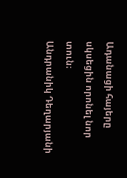Ադանացի հայերը սկսեցին որոնել նոր տուն։
Անդրանիկ Դեղարյանի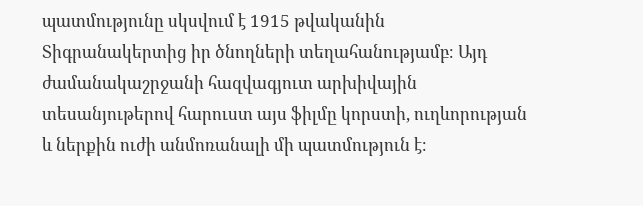պատմությունը սկսվում է 1915 թվականին Տիգրանակերտից իր ծնողների տեղահանությամբ։ Այդ ժամանակաշրջանի հազվագյուտ արխիվային տեսանյութերով հարուստ այս ֆիլմը կորստի, ուղևորության և ներքին ուժի անմոռանալի մի պատմություն է։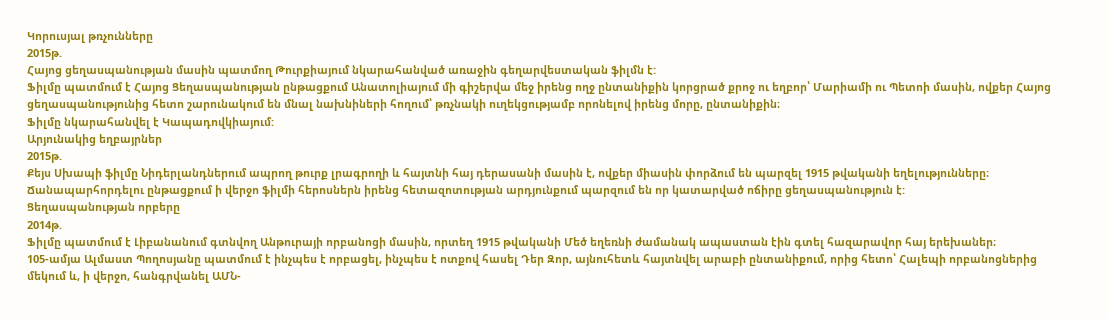Կորուսյալ թռչունները
2015թ.
Հայոց ցեղասպանության մասին պատմող Թուրքիայում նկարահանված առաջին գեղարվեստական ֆիլմն է:
Ֆիլմը պատմում է Հայոց Ցեղասպանության ընթացքում Անատոլիայում մի գիշերվա մեջ իրենց ողջ ընտանիքին կորցրած քրոջ ու եղբոր՝ Մարիամի ու Պետոի մասին, ովքեր Հայոց ցեղասպանությունից հետո շարունակում են մնալ նախնիների հողում՝ թռչնակի ուղեկցությամբ որոնելով իրենց մորը, ընտանիքին։
Ֆիլմը նկարահանվել է Կապադովկիայում:
Արյունակից եղբայրներ
2015թ.
Քեյս Սխապի ֆիլմը Նիդերլանդներում ապրող թուրք լրագրողի և հայտնի հայ դերասանի մասին է, ովքեր միասին փորձում են պարզել 1915 թվականի եղելությունները։ Ճանապարհորդելու ընթացքում ի վերջո ֆիլմի հերոսներն իրենց հետազոտության արդյունքում պարզում են որ կատարված ոճիրը ցեղասպանություն է:
Ցեղասպանության որբերը
2014թ.
Ֆիլմը պատմում է Լիբանանում գտնվող Անթուրայի որբանոցի մասին, որտեղ 1915 թվականի Մեծ եղեռնի ժամանակ ապաստան էին գտել հազարավոր հայ երեխաներ։
105-ամյա Ալմաստ Պողոսյանը պատմում է ինչպես է որբացել, ինչպես է ոտքով հասել Դեր Զոր, այնուհետև հայտնվել արաբի ընտանիքում, որից հետո՝ Հալեպի որբանոցներից մեկում և, ի վերջո, հանգրվանել ԱՄՆ-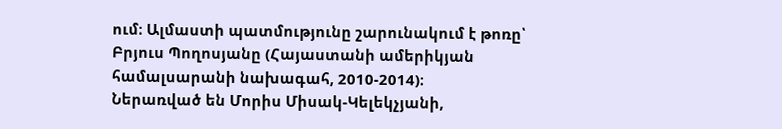ում։ Ալմաստի պատմությունը շարունակում է թոռը՝ Բրյուս Պողոսյանը (Հայաստանի ամերիկյան համալսարանի նախագահ, 2010-2014)։
Ներառված են Մորիս Միսակ-Կելեկչյանի,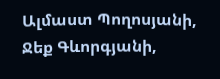Ալմաստ Պողոսյանի, Ջեք Գևորգյանի,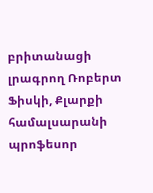բրիտանացի լրագրող Ռոբերտ Ֆիսկի, Քլարքի համալսարանի պրոֆեսոր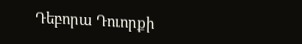Դեբորա Դուորքի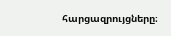հարցազրույցները։